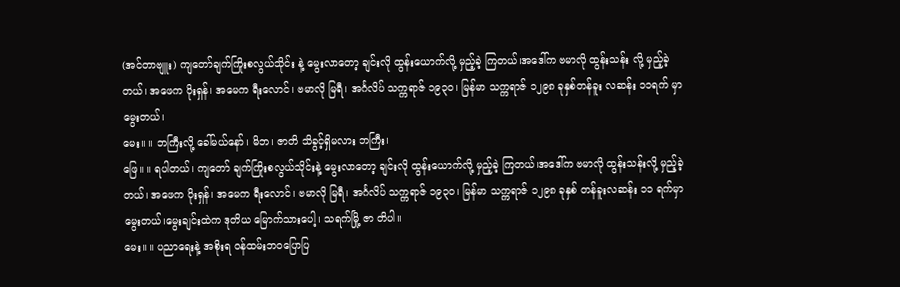(အင်တာဗျူး) ကျတော်ချက်ကြိုးစလွယ်သိုင်း နဲ့ မွေးလာတော့ ချင်းလို ထွန်းယောက်လို့ မှည့်ခဲ့ ကြတယ်၊အဒေါ်က ဗမာလို ထွန်းသန်း လို့ မှည့်ခဲ့တယ်၊ အဖေက ပိုးရှန်၊ အမေက ရီးလောင်၊ ဗမာလို မြရီ၊ အင်္ဂလိပ် သက္ကရာဇ် ၁၉၃၀၊ မြန်မာ သက္ကရာဇ် ၁၂၉၈ ခုနှစ်တန်ခူး လဆန်း ၁၁ရက် မှာ မွေးတယ်၊
မေး။ ။ ဘကြီးလို့ ခေါ်မယ်နော်၊ မိဘ၊ ဇာတိ သိခွင့်ရှိမလား ဘကြီး၊
ဖြေ။ ။ ရပါတယ်၊ ကျတော် ချက်ကြိုးစလွယ်သိုင်းနဲ့ မွေးလာတော့ ချင်းလို ထွန်းယောက်လို့ မှည့်ခဲ့ ကြတယ်၊အဒေါ်က ဗမာလို ထွန်းသန်းလို့ မှည့်ခဲ့တယ်၊ အဖေက ပိုးရှန်၊ အမေက ရီးလောင်၊ ဗမာလို မြရီ၊ အင်္ဂလိပ် သက္ကရာဇ် ၁၉၃၀၊ မြန်မာ သက္ကရာဇ် ၁၂၉၈ ခုနှစ် တန်ခူးလဆန်း ၁၁ ရက်မှာ မွေးတယ်၊မွေးချင်းထဲက ဒုတိယ မြောက်သားပေါ့၊ သရက်မြို့ ဇာ တိပါ။
မေး။ ။ ပညာရေးနဲ့ အစိုးရ ၀န်ထမ်းဘဝပြောပြ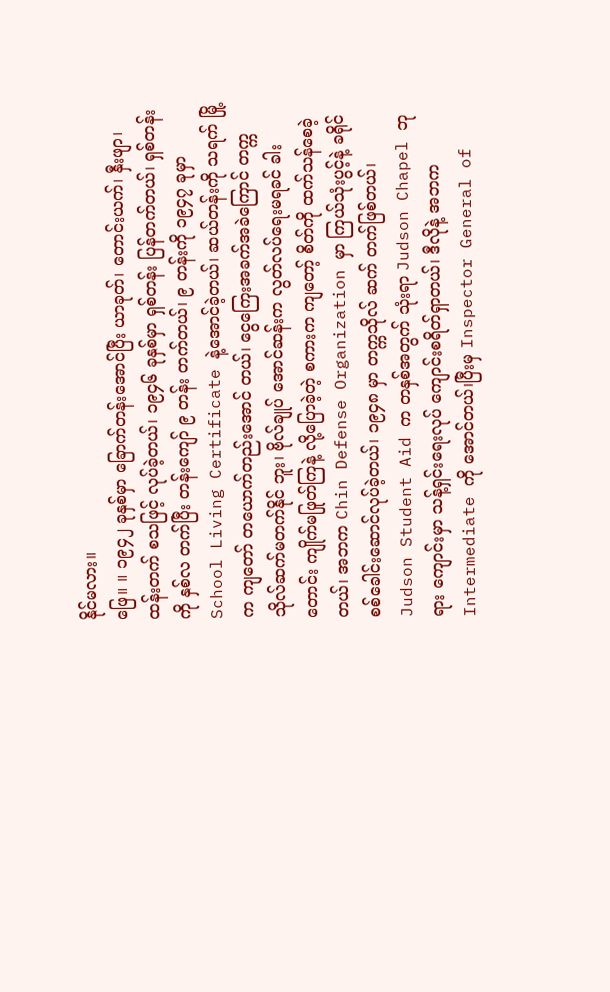နိုင်မလား။
ဖြေ။ ။ ၁၉၄၂ ခုနှစ်မှာ ခြောက်တန်းအောင်ပြီး ယာခုတ်၊ တောင်းယက်၊ နှီးဖျာ၊ ထန်းတက် စသဖြင့် လုပ်ခဲ့တယ်၊ ၁၉၄၆ ခုနှစ်မှာ ရှစ်တန်း ပြန်တက်တယ်၊ ရှစ်တန်းကို နှစ်လ တက်ပြီး တန်းကျော် ၉ တန်း တက်တယ်၊ ၉ တန်းကို ၁၉၄၇ ခုမှာ School Living Certificate နဲ့အောင်ခဲ့တယ်၊ ဆယ်တန်းကို သရက် မြို့က ကျတော် တယောက်တည်းအောင် တယ်၊ ငွေကြေးအခက်အခဲကြောင် တက္ကသိုလ်ဆက်မတက်နိုင် ဘူး၊ ဗိုလ်ချုပ် အောင်ဆန်းက လွတ်လပ်ရေးမရခင် ခါးတောင်း ကျိုက်မဖြုတ်ကြနဲ့ လို့ပြောခဲ့တဲ့ စကားက ကျတော့် စိတ်ကို ထက်သန်စေခဲ့တယ်၊ အဘက Chin Defense Organization မှာ ကြယ်သုံးပွင့်နဲ့ ခရိုင်စစ်ခေါင်းဆောင်လုပ်ခဲ့တယ်၊ ၁၉၄၈ မှာ တက္ကသိုလ် ဆက် တက်ဖြစ်တယ်၊ Judson Student Aid က တနှစ်အတွက် သုံးရာ Judson Chapel ဘုရား ကျောင်းမှာ သန့်ရှင်းရေးလုပ် ကျောင်းစရိတ်ရှာတယ်၊ ဒီလိုနဲ့ အဘက Intermediate ကို အောင်တယ်၊ပြီးမှ Inspector General of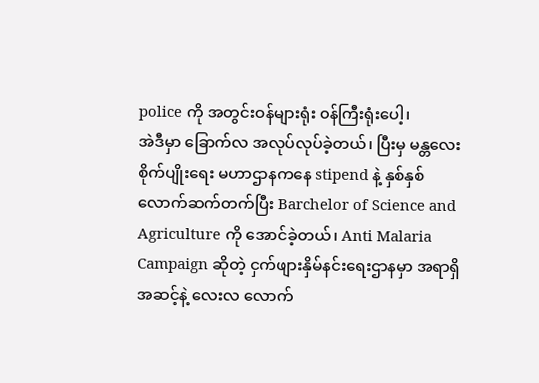police ကို အတွင်းဝန်များရုံး ၀န်ကြီးရုံးပေါ့၊
အဲဒီမှာ ခြောက်လ အလုပ်လုပ်ခဲ့တယ်၊ ပြီးမှ မန္တလေး စိုက်ပျိုးရေး မဟာဌာနကနေ stipend နဲ့ နှစ်နှစ် လောက်ဆက်တက်ပြီး Barchelor of Science and Agriculture ကို အောင်ခဲ့တယ်၊ Anti Malaria Campaign ဆိုတဲ့ ငှက်ဖျားနှိမ်နင်းရေးဌာနမှာ အရာရှိ အဆင့်နဲ့ လေးလ လောက်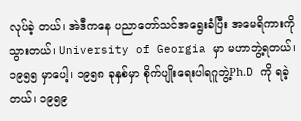လုပ်ခဲ့ တယ်၊ အဲဒီကနေ ပညာတော်သင်အရွေးခံပြီး အမေရိကားကို သွားတယ်၊ University of Georgia မှာ မဟာဘွဲ့ရတယ်၊ ၁၉၅၅ မှာပေါ့၊ ၁၉၅၈ ခုနှစ်မှာ စိုက်ပျိုးရေးပါရဂူဘွဲ့Ph.D ကို ရခဲ့တယ်၊ ၁၉၅၉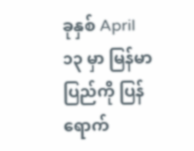ခုနှစ် April ၁၃ မှာ မြန်မာ ပြည်ကို ပြန်ရောက်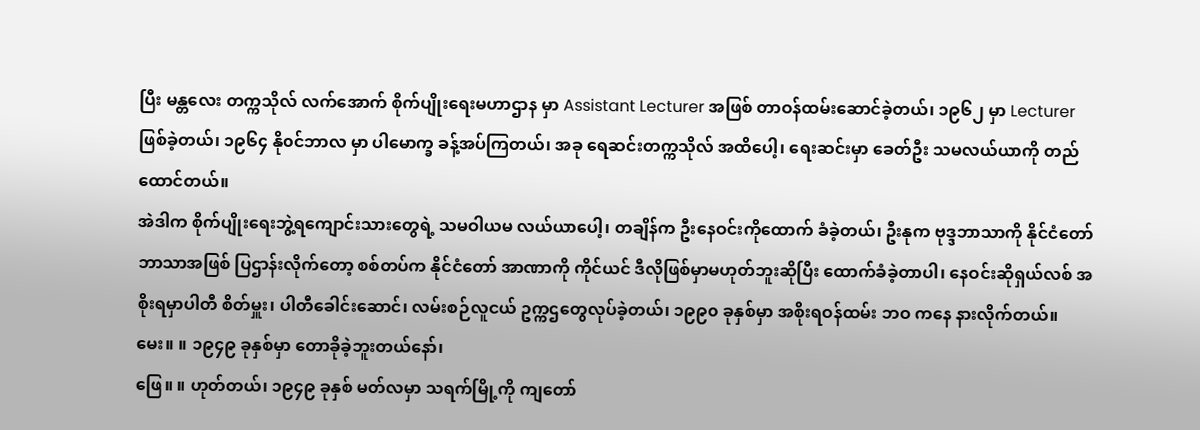ပြီး မန္တလေး တက္ကသိုလ် လက်အောက် စိုက်ပျိုးရေးမဟာဌာန မှာ Assistant Lecturer အဖြစ် တာဝန်ထမ်းဆောင်ခဲ့တယ်၊ ၁၉၆၂ မှာ Lecturer ဖြစ်ခဲ့တယ်၊ ၁၉၆၄ နို၀င်ဘာလ မှာ ပါမောက္ခ ခန့်အပ်ကြတယ်၊ အခု ရေဆင်းတက္ကသိုလ် အထိပေါ့၊ ရေးဆင်းမှာ ခေတ်ဦး သမလယ်ယာကို တည် ထောင်တယ်။
အဲဒါက စိုက်ပျိုးရေးဘွဲ့ရကျောင်းသားတွေရဲ့ သမဝါယမ လယ်ယာပေါ့၊ တချိန်က ဦးနေဝင်းကိုထောက် ခံခဲ့တယ်၊ ဦးနုက ဗုဒ္ဒဘာသာကို နိုင်ငံတော်ဘာသာအဖြစ် ပြဌာန်းလိုက်တော့ စစ်တပ်က နိုင်ငံတော် အာဏာကို ကိုင်ယင် ဒီလိုဖြစ်မှာမဟုတ်ဘူးဆိုပြီး ထောက်ခံခဲ့တာပါ၊ နေဝင်းဆိုရှယ်လစ် အစိုးရမှာပါတီ စိတ်မှူး၊ ပါတီခေါင်းဆောင်၊ လမ်းစဉ်လူငယ် ဥက္ကဌတွေလုပ်ခဲ့တယ်၊ ၁၉၉၀ ခုနှစ်မှာ အစိုးရဝန်ထမ်း ဘဝ ကနေ နားလိုက်တယ်။
မေး။ ။ ၁၉၄၉ ခုနှစ်မှာ တောခိုခဲ့ဘူးတယ်နော်၊
ဖြေ။ ။ ဟုတ်တယ်၊ ၁၉၄၉ ခုနှစ် မတ်လမှာ သရက်မြို့ကို ကျတော်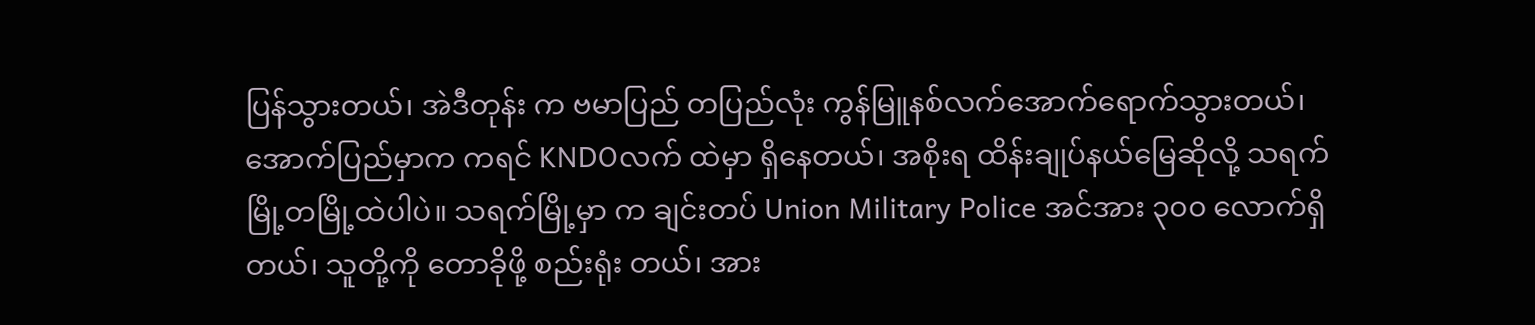ပြန်သွားတယ်၊ အဲဒီတုန်း က ဗမာပြည် တပြည်လုံး ကွန်မြူနစ်လက်အောက်ရောက်သွားတယ်၊ အောက်ပြည်မှာက ကရင် KNDOလက် ထဲမှာ ရှိနေတယ်၊ အစိုးရ ထိန်းချုပ်နယ်မြေဆိုလို့ သရက်မြို့တမြို့ထဲပါပဲ။ သရက်မြို့မှာ က ချင်းတပ် Union Military Police အင်အား ၃၀၀ လောက်ရှိတယ်၊ သူတို့ကို တောခိုဖို့ စည်းရုံး တယ်၊ အား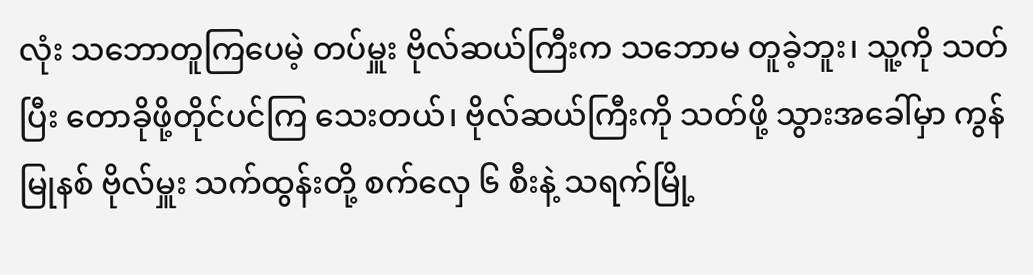လုံး သဘောတူကြပေမဲ့ တပ်မှူး ဗိုလ်ဆယ်ကြီးက သဘောမ တူခဲ့ဘူး၊ သူ့ကို သတ်ပြီး တောခိုဖို့တိုင်ပင်ကြ သေးတယ်၊ ဗိုလ်ဆယ်ကြီးကို သတ်ဖို့ သွားအခေါ်မှာ ကွန်မြုနစ် ဗိုလ်မှူး သက်ထွန်းတို့ စက်လှေ ၆ စီးနဲ့ သရက်မြို့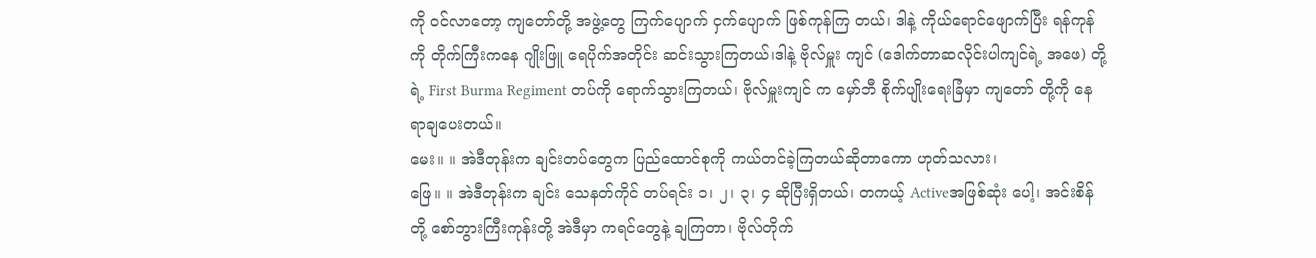ကို ၀င်လာတော့ ကျတော်တို့ အဖွဲ့တွေ ကြက်ပျောက် ငှက်ပျောက် ဖြစ်ကုန်ကြ တယ်၊ ဒါနဲ့ ကိုယ်ရောင်ဖျောက်ပြီး ရန်ကုန်ကို တိုက်ကြီးကနေ ဂျိုးဖြူ ရေပိုက်အတိုင်း ဆင်းသွားကြတယ်၊ဒါနဲ့ ဗိုလ်မှူး ကျင် (ဒေါက်တာဆလိုင်းပါကျင်ရဲ့ အဖေ) တို့ရဲ့ First Burma Regiment တပ်ကို ရောက်သွားကြတယ်၊ ဗိုလ်မှူးကျင် က မှော်ဘီ စိုက်ပျိုးရေးခြံမှာ ကျတော် တို့ကို နေရာချပေးတယ်။
မေး။ ။ အဲဒီတုန်းက ချင်းတပ်တွေက ပြည်ထောင်စုကို ကယ်တင်ခဲ့ကြတယ်ဆိုတာကော ဟုတ်သလား၊
ဖြေ။ ။ အဲဒီတုန်းက ချင်း သေနတ်ကိုင် တပ်ရင်း ၁၊ ၂၊ ၃၊ ၄ ဆိုပြီးရှိတယ်၊ တကယ့် Activeအဖြစ်ဆုံး ပေါ့၊ အင်းစိန်တို့ စော်ဘွားကြီးကုန်းတို့ အဲဒီမှာ ကရင်တွေနဲ့ ချကြတာ၊ ဗိုလ်တိုက်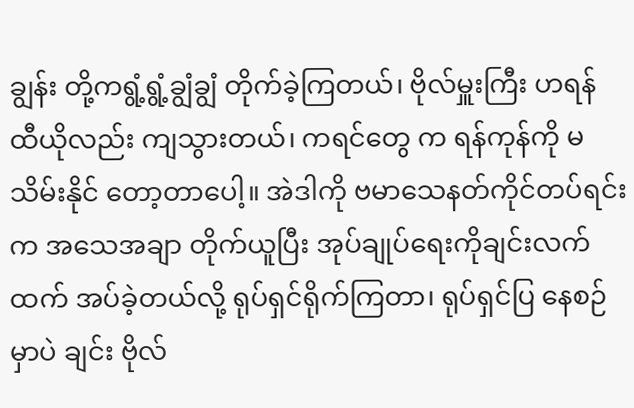ချွန်း တို့ကရွံ့ရွံ့ချွံချွံ တိုက်ခဲ့ကြတယ်၊ ဗိုလ်မှူးကြီး ဟရန် ထီယိုလည်း ကျသွားတယ်၊ ကရင်တွေ က ရန်ကုန်ကို မသိမ်းနိုင် တော့တာပေါ့။ အဲဒါကို ဗမာသေနတ်ကိုင်တပ်ရင်းက အသေအချာ တိုက်ယူပြီး အုပ်ချုပ်ရေးကိုချင်းလက် ထက် အပ်ခဲ့တယ်လို့ ရုပ်ရှင်ရိုက်ကြတာ၊ ရုပ်ရှင်ပြ နေစဉ်မှာပဲ ချင်း ဗိုလ်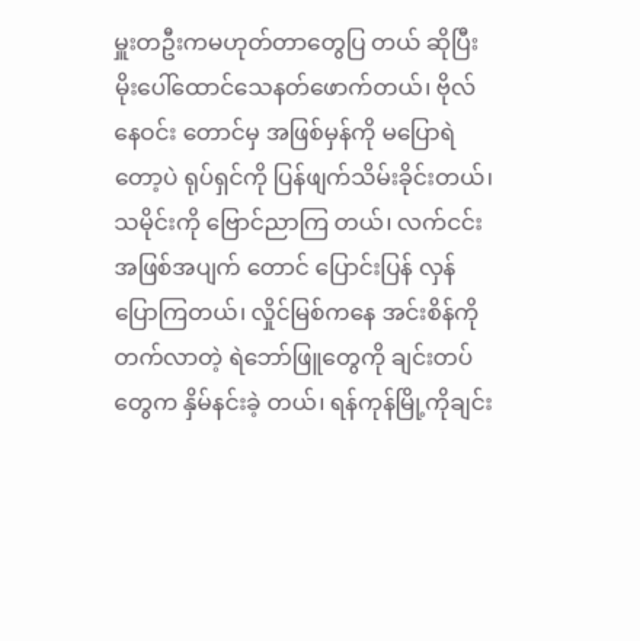မှူးတဦးကမဟုတ်တာတွေပြ တယ် ဆိုပြီး မိုးပေါ်ထောင်သေနတ်ဖောက်တယ်၊ ဗိုလ်နေဝင်း တောင်မှ အဖြစ်မှန်ကို မပြောရဲတော့ပဲ ရုပ်ရှင်ကို ပြန်ဖျက်သိမ်းခိုင်းတယ်၊ သမိုင်းကို ဗြောင်ညာကြ တယ်၊ လက်ငင်း အဖြစ်အပျက် တောင် ပြောင်းပြန် လှန်ပြောကြတယ်၊ လှိုင်မြစ်ကနေ အင်းစိန်ကို တက်လာတဲ့ ရဲဘော်ဖြူတွေကို ချင်းတပ်တွေက နှိမ်နင်းခဲ့ တယ်၊ ရန်ကုန်မြို့ကိုချင်း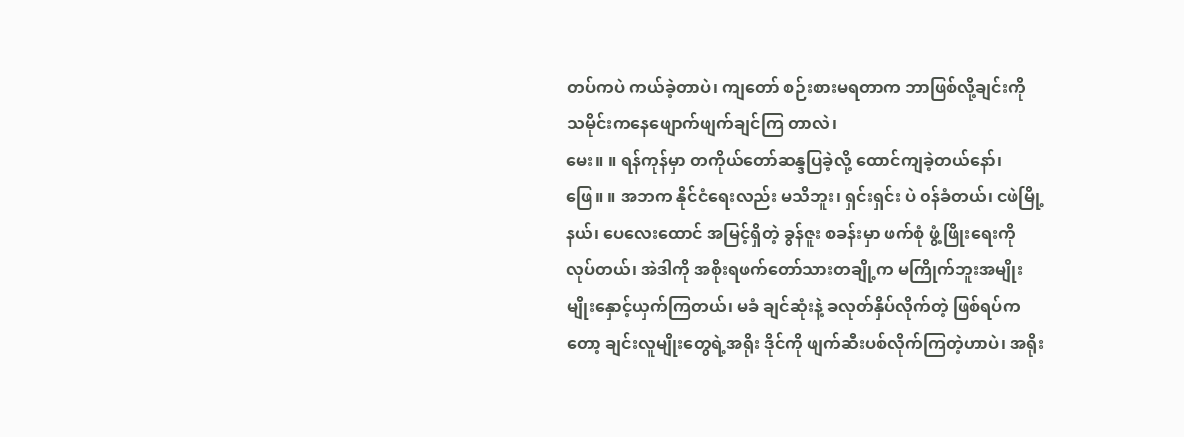တပ်ကပဲ ကယ်ခဲ့တာပဲ၊ ကျတော် စဉ်းစားမရတာက ဘာဖြစ်လို့ချင်းကို သမိုင်းကနေဖျောက်ဖျက်ချင်ကြ တာလဲ၊
မေး။ ။ ရန်ကုန်မှာ တကိုယ်တော်ဆန္ဒပြခဲ့လို့ ထောင်ကျခဲ့တယ်နော်၊
ဖြေ။ ။ အဘက နိုင်ငံရေးလည်း မသိဘူး၊ ရှင်းရှင်း ပဲ ၀န်ခံတယ်၊ ငဖဲမြို့နယ်၊ ပေလေးထောင် အမြင့်ရှိတဲ့ ခွန်ဇူး စခန်းမှာ ဖက်စုံ ဖွံ့ဖြိုးရေးကို လုပ်တယ်၊ အဲဒါကို အစိုးရဖက်တော်သားတချို့က မကြိုက်ဘူးအမျိုး မျိုးနှောင့်ယှက်ကြတယ်၊ မခံ ချင်ဆုံးနဲ့ ခလုတ်နှိပ်လိုက်တဲ့ ဖြစ်ရပ်ကတော့ ချင်းလူမျိုးတွေရဲ့အရိုး ဒိုင်ကို ဖျက်ဆီးပစ်လိုက်ကြတဲ့ဟာပဲ၊ အရိုး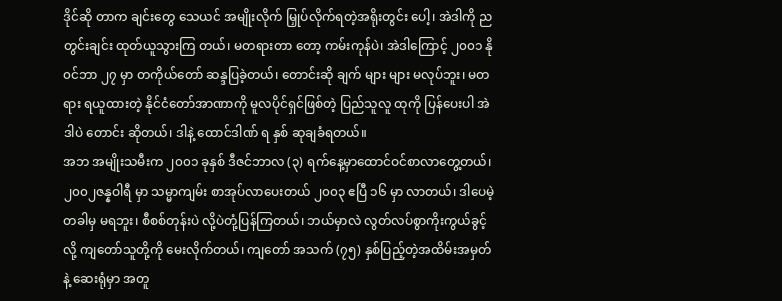ဒိုင်ဆို တာက ချင်းတွေ သေယင် အမျိုးလိုက် မြှုပ်လိုက်ရတဲ့အရိုးတွင်း ပေါ့၊ အဲဒါကို ညတွင်းချင်း ထုတ်ယူသွားကြ တယ်၊ မတရားတာ တော့ ကမ်းကုန်ပဲ၊ အဲဒါကြောင့် ၂၀၀၁ နို၀င်ဘာ ၂၇ မှာ တကိုယ်တော် ဆန္ဒပြခဲ့တယ်၊ တောင်းဆို ချက် များ များ မလုပ်ဘူး၊ မတရား ရယူထားတဲ့ နိုင်ငံတော်အာဏာကို မူလပိုင်ရှင်ဖြစ်တဲ့ ပြည်သူလူ ထုကို ပြန်ပေးပါ အဲဒါပဲ တောင်း ဆိုတယ်၊ ဒါနဲ့ ထောင်ဒါဏ် ရ နှစ် ဆုချခံရတယ်။
အဘ အမျိုးသမီးက ၂၀၀၁ ခုနှစ် ဒီဇင်ဘာလ (၃) ရက်နေ့မှာထောင်ဝင်စာလာတွေ့တယ်၊ ၂၀၀၂ဇန္နဝါရီ မှာ သမ္မာကျမ်း စာအုပ်လာပေးတယ် ၂၀၀၃ ဧပြီ ၁၆ မှာ လာတယ်၊ ဒါပေမဲ့ တခါမှ မရဘူး၊ စီစစ်တုန်းပဲ လို့ပဲတုံ့ပြန်ကြတယ်၊ ဘယ်မှာလဲ လွတ်လပ်စွာကိုးကွယ်ခွင့်လို့ ကျတော်သူတို့ကို မေးလိုက်တယ်၊ ကျတော် အသက် (၇၅) နှစ်ပြည့်တဲ့အထိမ်းအမှတ်နဲ့ ဆေးရုံမှာ အတူ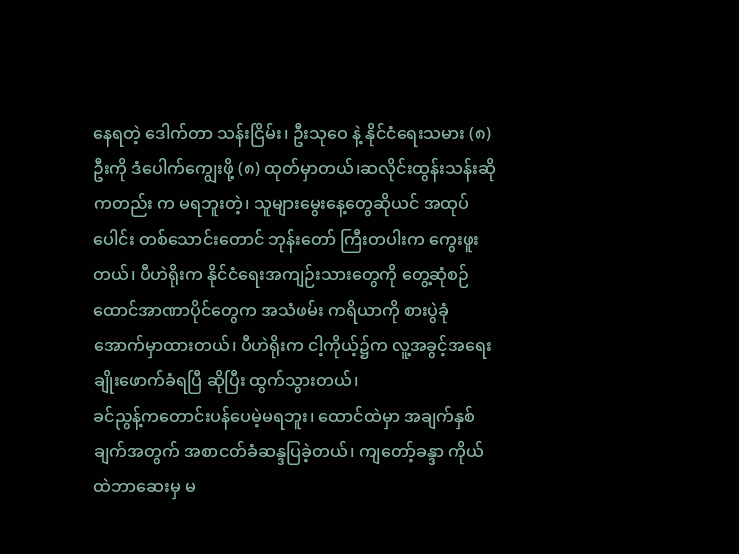နေရတဲ့ ဒေါက်တာ သန်းငြိမ်း၊ ဦးသုဝေ နဲ့ နိုင်ငံရေးသမား (၈) ဦးကို ဒံပေါက်ကျွေးဖို့ (၈) ထုတ်မှာတယ်၊ဆလိုင်းထွန်းသန်းဆိုကတည်း က မရဘူးတဲ့၊ သူများမွေးနေ့တွေဆိုယင် အထုပ်ပေါင်း တစ်သောင်းတောင် ဘုန်းတော် ကြီးတပါးက ကွေးဖူးတယ်၊ ပီဟဲရိုးက နိုင်ငံရေးအကျဉ်းသားတွေကို တွေ့ဆုံစဉ် ထောင်အာဏာပိုင်တွေက အသံဖမ်း ကရိယာကို စားပွဲခုံအောက်မှာထားတယ်၊ ပီဟဲရိုးက ငါ့ကိုယ့်၌က လူ့အခွင့်အရေးချိုးဖောက်ခံရပြီ ဆိုပြီး ထွက်သွားတယ်၊
ခင်ညွန့်ကတောင်းပန်ပေမဲ့မရဘူး၊ ထောင်ထဲမှာ အချက်နှစ်ချက်အတွက် အစာငတ်ခံဆန္ဒပြခဲ့တယ်၊ ကျတော့်ခန္ဒာ ကိုယ်ထဲဘာဆေးမှ မ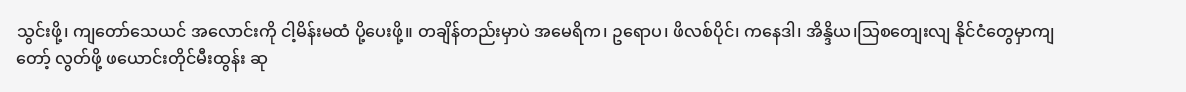သွင်းဖို့၊ ကျတော်သေယင် အလောင်းကို ငါ့မိန်းမထံ ပို့ပေးဖို့။ တချိန်တည်းမှာပဲ အမေရိက၊ ဥရောပ၊ ဖိလစ်ပိုင်၊ ကနေဒါ၊ အိန္ဒိယ၊သြစတျေးလျ နိုင်ငံတွေမှာကျတော့် လွတ်ဖို့ ဖယောင်းတိုင်မီးထွန်း ဆု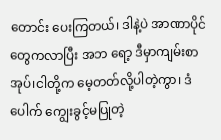တောင်း ပေးကြတယ်၊ ဒါနဲ့ပဲ အာဏာပိုင်တွေကလာပြီး အဘ ရော့ ဒီမှာကျမ်းစာအုပ်၊ငါတို့က မေ့တတ်လို့ပါတဲ့ကွာ၊ ဒံပေါက် ကျွေးခွင့်မပြုတဲ့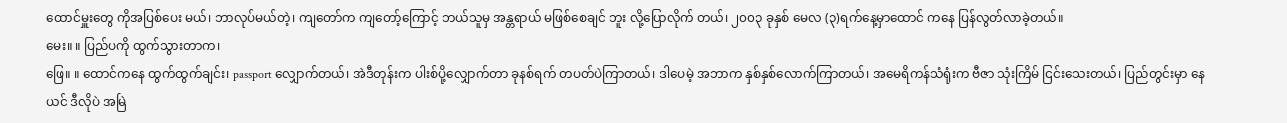ထောင်မှူးတွေ ကိုအပြစ်ပေး မယ်၊ ဘာလုပ်မယ်တဲ့၊ ကျတော်က ကျတော့်ကြောင့် ဘယ်သူမှ အန္တရာယ် မဖြစ်စေချင် ဘူး လို့ပြောလိုက် တယ်၊ ၂၀၀၃ ခုနှစ် မေလ (၃)ရက်နေ့မှာထောင် ကနေ ပြန်လွတ်လာခဲ့တယ်။
မေး။ ။ ပြည်ပကို ထွက်သွားတာက၊
ဖြေ။ ။ ထောင်ကနေ ထွက်ထွက်ချင်း၊ passport လျှောက်တယ်၊ အဲဒီတုန်းက ပါးစ်ပို့လျှောက်တာ ခုနစ်ရက် တပတ်ပဲကြာတယ်၊ ဒါပေမဲ့ အဘာက နှစ်နှစ်လောက်ကြာတယ်၊ အမေရိကန်သံရုံးက ဗီဇာ သုံးကြိမ် ငြင်းသေးတယ်၊ ပြည်တွင်းမှာ နေယင် ဒီလိုပဲ အမြဲ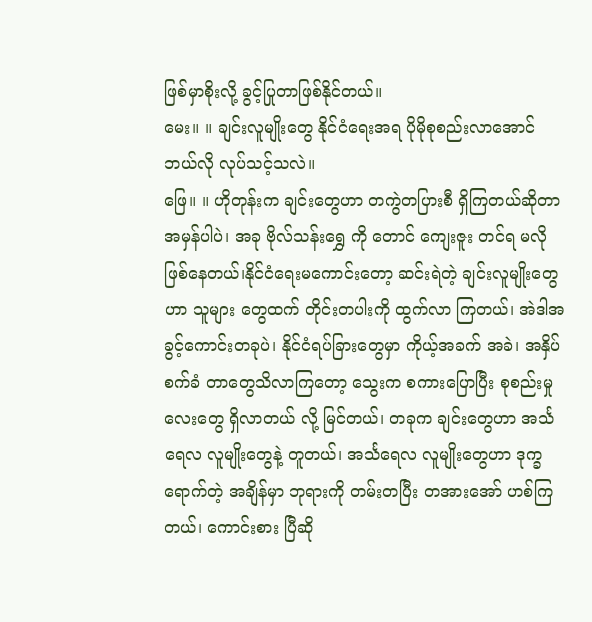ဖြစ်မှာစိုးလို့ ခွင့်ပြုတာဖြစ်နိုင်တယ်။
မေး။ ။ ချင်းလူမျိုးတွေ နိုင်ငံရေးအရ ပိုမိုစုစည်းလာအောင် ဘယ်လို လုပ်သင့်သလဲ။
ဖြေ။ ။ ဟိုတုန်းက ချင်းတွေဟာ တကွဲတပြားစီ ရှိကြတယ်ဆိုတာ အမှန်ပါပဲ၊ အခု ဗိုလ်သန်းရွှေ ကို တောင် ကျေးဇူး တင်ရ မလိုဖြစ်နေတယ်၊နိုင်ငံရေးမကောင်းတော့ ဆင်းရဲတဲ့ ချင်းလူမျိုးတွေဟာ သူများ တွေထက် တိုင်းတပါးကို ထွက်လာ ကြတယ်၊ အဲဒါအခွင့်ကောင်းတခုပဲ၊ နိုင်ငံရပ်ခြားတွေမှာ ကိုယ့်အခက် အခဲ၊ အနှိပ်စက်ခံ တာတွေသိလာကြတော့ သွေးက စကားပြောပြီး စုစည်းမှုလေးတွေ ရှိလာတယ် လို့ မြင်တယ်၊ တခုက ချင်းတွေဟာ အင်္သရေလ လူမျိုးတွေနဲ့ တူတယ်၊ အင်္သရေလ လူမျိုးတွေဟာ ဒုက္ခ ရောက်တဲ့ အချိန်မှာ ဘုရားကို တမ်းတပြီး တအားအော် ဟစ်ကြ တယ်၊ ကောင်းစား ပြီဆို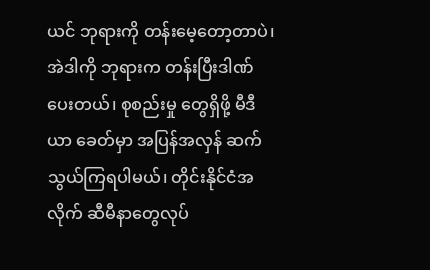ယင် ဘုရားကို တန်းမေ့တော့တာပဲ၊ အဲဒါကို ဘုရားက တန်းပြီးဒါဏ်ပေးတယ်၊ စုစည်းမှု တွေရှိဖို့ မီဒီယာ ခေတ်မှာ အပြန်အလှန် ဆက်သွယ်ကြရပါမယ်၊ တိုင်းနိုင်ငံအလိုက် ဆီမီနာတွေလုပ်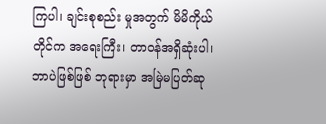ကြပါ၊ ချင်းစုစည်း မှုအတွက် မိမိကိုယ် တိုင်က အရေးကြီး၊ တာဝန်အရှိဆုံးပါ၊ ဘာပဲဖြစ်ဖြစ် ဘုရားမှာ အမြဲမပြတ်ဆု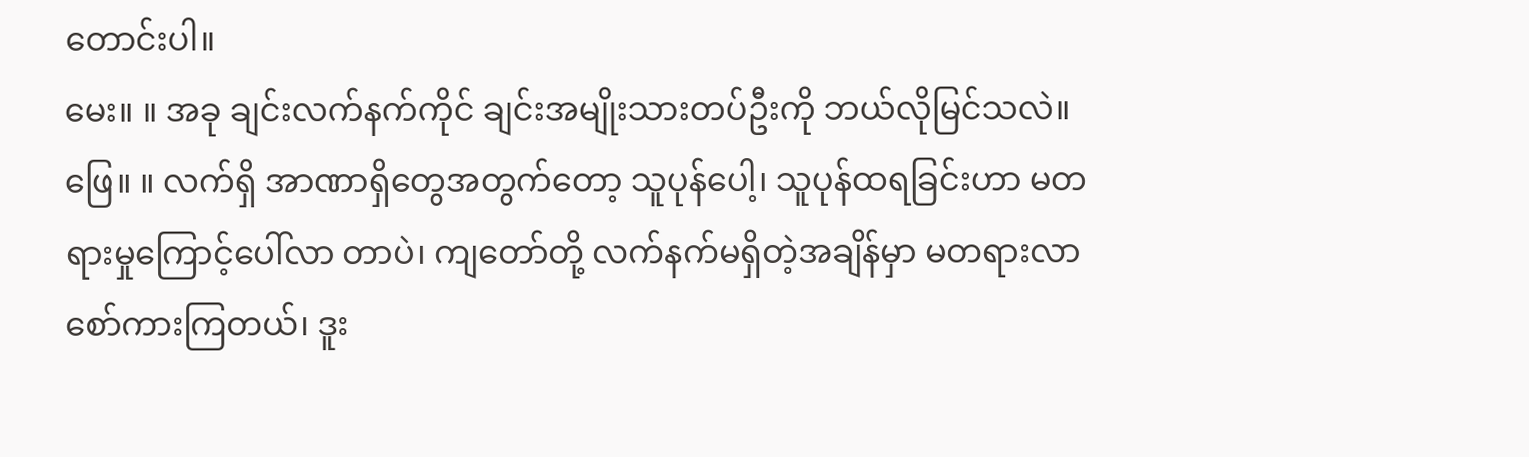တောင်းပါ။
မေး။ ။ အခု ချင်းလက်နက်ကိုင် ချင်းအမျိုးသားတပ်ဦးကို ဘယ်လိုမြင်သလဲ။
ဖြေ။ ။ လက်ရှိ အာဏာရှိတွေအတွက်တော့ သူပုန်ပေါ့၊ သူပုန်ထရခြင်းဟာ မတရားမှုကြောင့်ပေါ်လာ တာပဲ၊ ကျတော်တို့ လက်နက်မရှိတဲ့အချိန်မှာ မတရားလာစော်ကားကြတယ်၊ ဒူး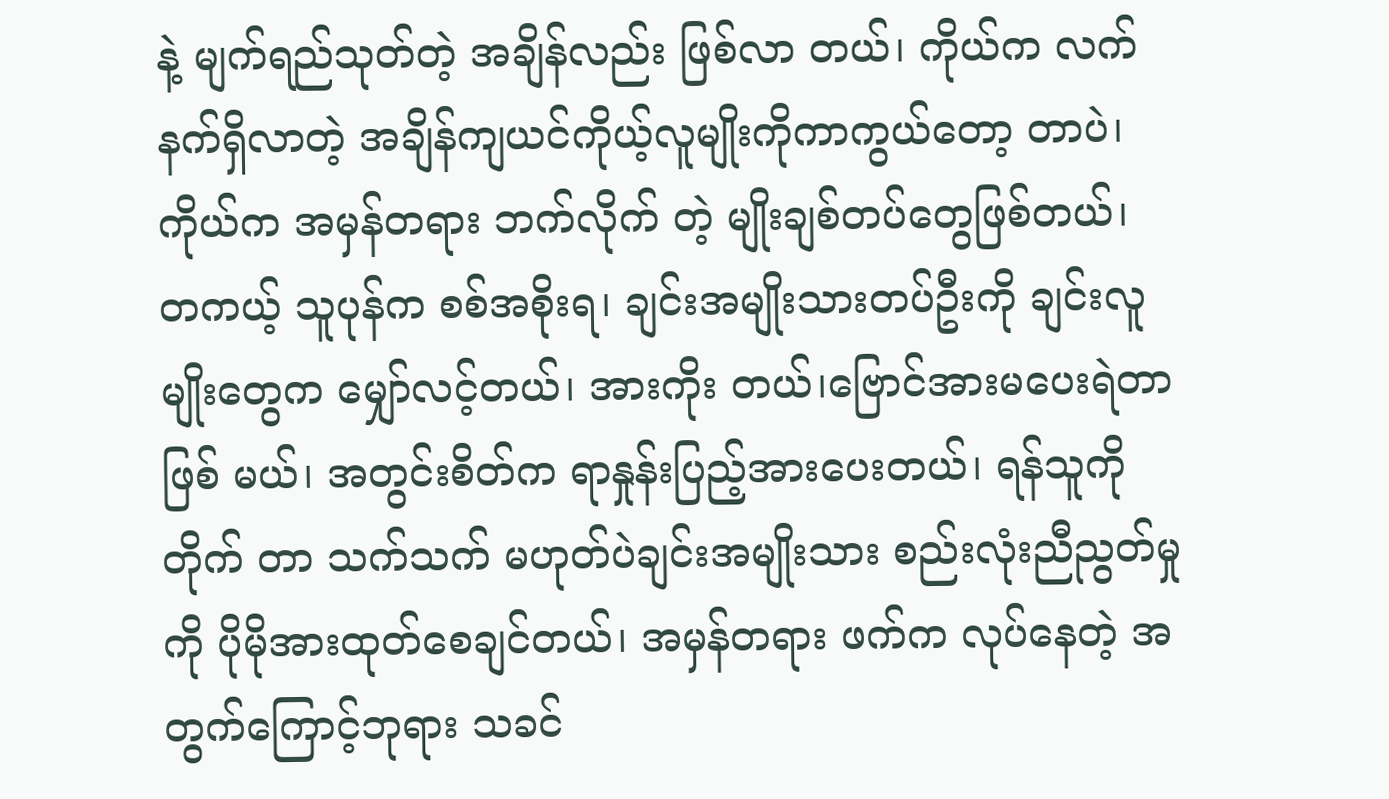နဲ့ မျက်ရည်သုတ်တဲ့ အချိန်လည်း ဖြစ်လာ တယ်၊ ကိုယ်က လက်နက်ရှိလာတဲ့ အချိန်ကျယင်ကိုယ့်လူမျိုးကိုကာကွယ်တော့ တာပဲ၊ ကိုယ်က အမှန်တရား ဘက်လိုက် တဲ့ မျိုးချစ်တပ်တွေဖြစ်တယ်၊ တကယ့် သူပုန်က စစ်အစိုးရ၊ ချင်းအမျိုးသားတပ်ဦးကို ချင်းလူမျိုးတွေက မျှော်လင့်တယ်၊ အားကိုး တယ်၊ဗြောင်အားမပေးရဲတာဖြစ် မယ်၊ အတွင်းစိတ်က ရာနှုန်းပြည့်အားပေးတယ်၊ ရန်သူကို တိုက် တာ သက်သက် မဟုတ်ပဲချင်းအမျိုးသား စည်းလုံးညီညွတ်မှုကို ပိုမိုအားထုတ်စေချင်တယ်၊ အမှန်တရား ဖက်က လုပ်နေတဲ့ အတွက်ကြောင့်ဘုရား သခင်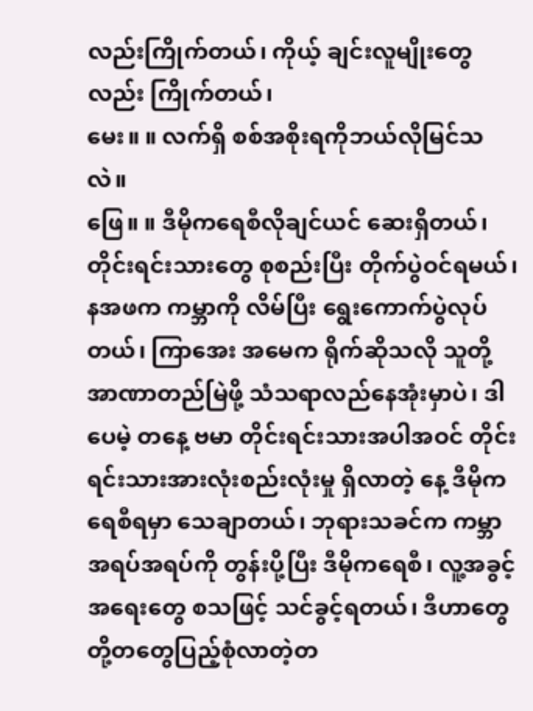လည်းကြိုက်တယ်၊ ကိုယ့် ချင်းလူမျိုးတွေလည်း ကြိုက်တယ်၊
မေး။ ။ လက်ရှိ စစ်အစိုးရကိုဘယ်လိုမြင်သလဲ။
ဖြေ။ ။ ဒီမိုကရေစီလိုချင်ယင် ဆေးရှိတယ်၊ တိုင်းရင်းသားတွေ စုစည်းပြီး တိုက်ပွဲဝင်ရမယ်၊ နအဖက ကမ္ဘာကို လိမ်ပြီး ရွေးကောက်ပွဲလုပ်တယ်၊ ကြာအေး အမေက ရိုက်ဆိုသလို သူတို့ အာဏာတည်မြဲဖို့ သံသရာလည်နေအုံးမှာပဲ၊ ဒါပေမဲ့ တနေ့ ဗမာ တိုင်းရင်းသားအပါအဝင် တိုင်းရင်းသားအားလုံးစည်းလုံးမှု ရှိလာတဲ့ နေ့ ဒီမိုကရေစီရမှာ သေချာတယ်၊ ဘုရားသခင်က ကမ္ဘာ အရပ်အရပ်ကို တွန်းပို့ပြီး ဒီမိုကရေစီ၊ လူ့အခွင့်အရေးတွေ စသဖြင့် သင်ခွင့်ရတယ်၊ ဒီဟာတွေ တို့တတွေပြည့်စုံလာတဲ့တ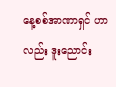နေ့စစ်အာဏာရှင် ဟာ လည်း ဒူးညောင်း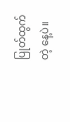ပြုတ်ထွက်တဲ့ နေ့ပဲ။